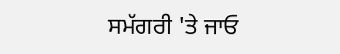ਸਮੱਗਰੀ 'ਤੇ ਜਾਓ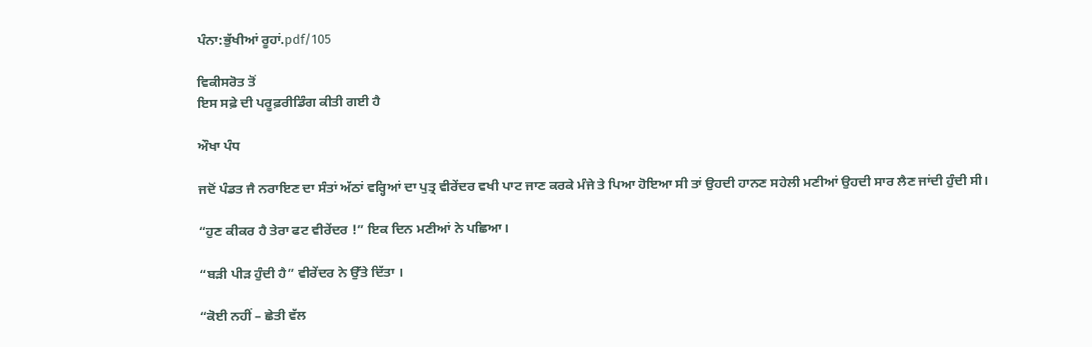ਪੰਨਾ:ਭੁੱਖੀਆਂ ਰੂਹਾਂ.pdf/105

ਵਿਕੀਸਰੋਤ ਤੋਂ
ਇਸ ਸਫ਼ੇ ਦੀ ਪਰੂਫ਼ਰੀਡਿੰਗ ਕੀਤੀ ਗਈ ਹੈ

ਔਖਾ ਪੰਧ

ਜਦੋਂ ਪੰਡਤ ਜੈ ਨਰਾਇਣ ਦਾ ਸੰਤਾਂ ਅੱਠਾਂ ਵਰ੍ਹਿਆਂ ਦਾ ਪੁਤ੍ਰ ਵੀਰੇਂਦਰ ਵਖੀ ਪਾਟ ਜਾਣ ਕਰਕੇ ਮੰਜੇ ਤੇ ਪਿਆ ਹੋਇਆ ਸੀ ਤਾਂ ਉਹਦੀ ਹਾਨਣ ਸਹੇਲੀ ਮਣੀਆਂ ਉਹਦੀ ਸਾਰ ਲੈਣ ਜਾਂਦੀ ਹੁੰਦੀ ਸੀ।

“ਹੁਣ ਕੀਕਰ ਹੈ ਤੇਰਾ ਫਟ ਵੀਰੇਂਦਰ !” ਇਕ ਦਿਨ ਮਣੀਆਂ ਨੇ ਪਛਿਆ।

“ਬੜੀ ਪੀੜ ਹੁੰਦੀ ਹੈ” ਵੀਰੇਂਦਰ ਨੇ ਉੱਤੇ ਦਿੱਤਾ ।

“ਕੋਈ ਨਹੀਂ – ਛੇਤੀ ਵੱਲ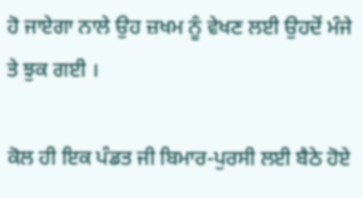ਹੋ ਜਾਏਗਾ ਨਾਲੇ ਉਹ ਜ਼ਖਮ ਨੂੰ ਵੇਖਣ ਲਈ ਉਹਦੋਂ ਮੰਜੇ ਤੇ ਝੁਕ ਗਈ ।

ਕੋਲ ਹੀ ਇਕ ਪੰਡਤ ਜੀ ਬਿਮਾਰ-ਪੁਰਸੀ ਲਈ ਬੈਠੇ ਹੋਏ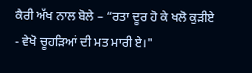ਕੈਰੀ ਅੱਖ ਨਾਲ ਬੋਲੇ – “ਰਤਾ ਦੂਰ ਹੋ ਕੇ ਖਲੋ ਕੁੜੀਏ - ਵੇਖੋ ਚੂਹੜਿਆਂ ਦੀ ਮਤ ਮਾਰੀ ਏ।"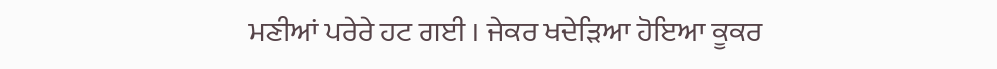ਮਣੀਆਂ ਪਰੇਰੇ ਹਟ ਗਈ । ਜੇਕਰ ਖਦੇੜਿਆ ਹੋਇਆ ਕੂਕਰ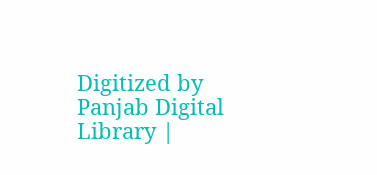Digitized by Panjab Digital Library |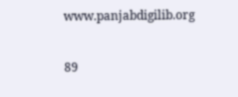www.panjabdigilib.org

89